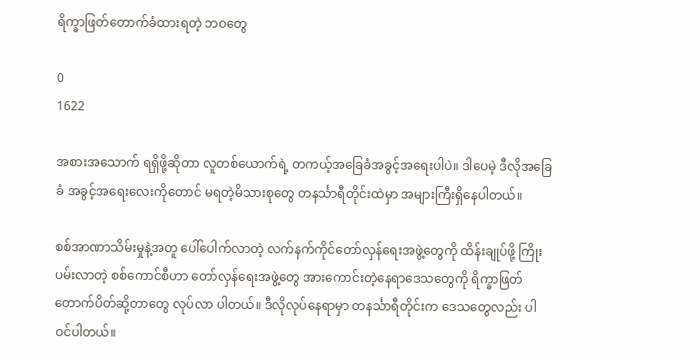ရိက္ခာဖြတ်တောက်ခံထားရတဲ့ ဘဝတွေ

0
1622

အစားအသောက် ရရှိဖို့ဆိုတာ လူတစ်ယောက်ရဲ့ တကယ့်အခြေခံအခွင့်အရေးပါပဲ။ ဒါပေမဲ့ ဒီလိုအခြေခံ အခွင့်အရေးလေးကိုတောင် မရတဲ့မိသားစုတွေ တနင်္သာရီတိုင်းထဲမှာ အများကြီးရှိနေပါတယ်။

စစ်အာဏာသိမ်းမှုနဲ့အတူ ပေါ်ပေါက်လာတဲ့ လက်နက်ကိုင်တော်လှန်ရေးအဖွဲ့တွေကို ထိန်းချုပ်ဖို့ ကြိုးပမ်းလာတဲ့ စစ်ကောင်စီဟာ တော်လှန်ရေးအဖွဲ့တွေ အားကောင်းတဲ့နေရာဒေသတွေကို ရိက္ခာဖြတ်တောက်ပိတ်ဆို့တာတွေ လုပ်လာ ပါတယ်။ ဒီလိုလုပ်နေရာမှာ တနင်္သာရီတိုင်းက ဒေသတွေလည်း ပါဝင်ပါတယ်။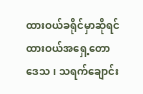ထားဝယ်ခရိုင်မှာဆိုရင် ထားဝယ်အရှေ့တောဒေသ၊ သရက်ချောင်း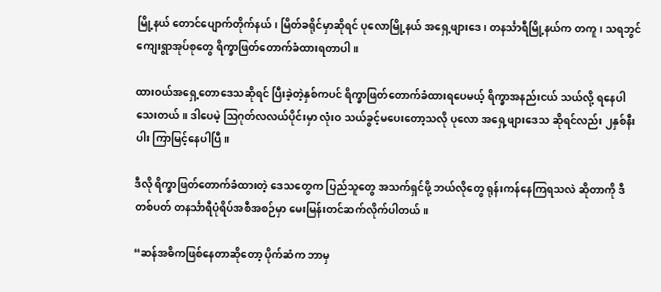မြို့နယ် တောင်ပျောက်တိုက်နယ်၊ မြိတ်ခရိုင်မှာဆိုရင် ပုလောမြို့နယ် အရှေ့ဖျားဒေ၊ တနင်္သာရီမြို့နယ်က တကူ၊ သရဘွင် ကျေးရွာအုပ်စုတွေ ရိက္ခာဖြတ်တောက်ခံထားရတာပါ။

ထားဝယ်အရှေ့တောဒေသဆိုရင် ပြီးခဲ့တဲ့နှစ်ကပင် ရိက္ခာဖြတ်တောက်ခံထားရပေမယ့် ရိက္ခာအနည်းငယ် သယ်လို့ ရနေပါသေးတယ်။ ဒါပေမဲ့ ဩဂုတ်လလယ်ပိုင်းမှာ လုံးဝ သယ်ခွင့်မပေးတော့သလို ပုလော အရှေ့ဖျားဒေသ ဆိုရင်လည်း ၂နှစ်နီးပါး ကြာမြင့်နေပါပြီ။

ဒီလို ရိက္ခာဖြတ်တောက်ခံထားတဲ့ ဒေသတွေက ပြည်သူတွေ အသက်ရှင်ဖို့ ဘယ်လိုတွေ ရုန်းကန်နေကြရသလဲ ဆိုတာကို ဒီတစ်ပတ် တနင်္သာရီပုံရိပ်အစီအစဉ်မှာ မေးမြန်းတင်ဆက်လိုက်ပါတယ်။

“ဆန်အဓိကဖြစ်နေတာဆိုတော့ ပိုက်ဆံက ဘာမှ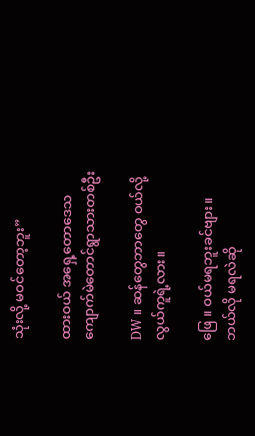သုံးလို့ မဝင်တော့ဘူး”

ထားဝယ် အရှေ့တောဒေသ ကျောက်မဲတောင်ရွာသားတစ်ဦး

DW ။ ဆန်တွေဘာတွေ ဝယ်လို့လွယ်ကူရဲ့လား။

ဖြေ ။ ဝယ်မရဘူးခင်ဗျား။ ဘယ်လို မရလဲဆို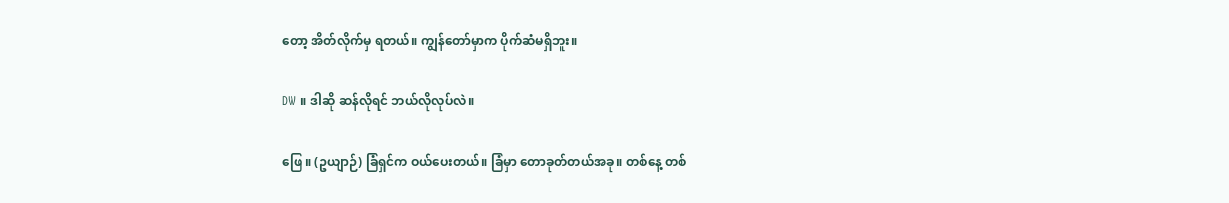တော့ အိတ်လိုက်မှ ရတယ်။ ကျွန်တော်မှာက ပိုက်ဆံမရှိဘူး။

DW ။ ဒါဆို ဆန်လိုရင် ဘယ်လိုလုပ်လဲ။

ဖြေ ။ (ဥယျာဉ်) ခြံရှင်က ဝယ်ပေးတယ်။ ခြံမှာ တောခုတ်တယ်အခု။ တစ်နေ့ တစ်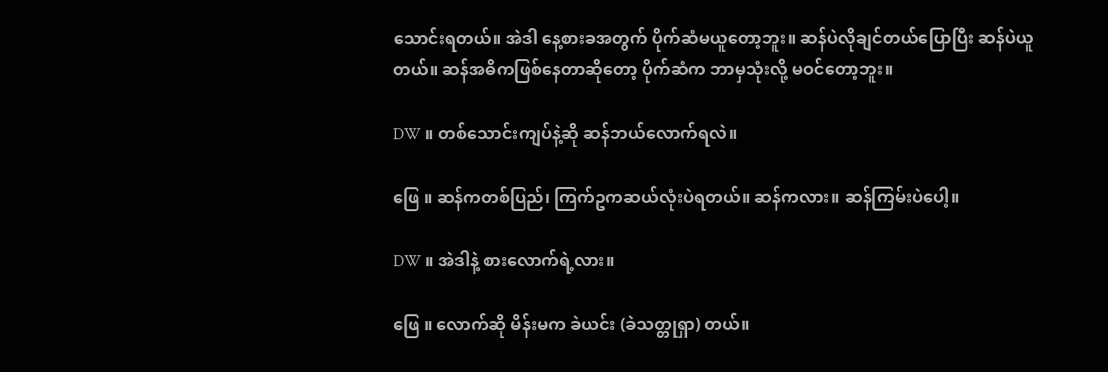သောင်းရတယ်။ အဲဒါ နေ့စားခအတွက် ပိုက်ဆံမယူတော့ဘူး။ ဆန်ပဲလိုချင်တယ်ပြောပြီး ဆန်ပဲယူတယ်။ ဆန်အဓိကဖြစ်နေတာဆိုတော့ ပိုက်ဆံက ဘာမှသုံးလို့ မဝင်တော့ဘူး။

DW ။ တစ်သောင်းကျပ်နဲ့ဆို ဆန်ဘယ်လောက်ရလဲ။

ဖြေ ။ ဆန်ကတစ်ပြည်၊ ကြက်ဥကဆယ်လုံးပဲရတယ်။ ဆန်ကလား။ ဆန်ကြမ်းပဲပေါ့။

DW ။ အဲဒါနဲ့ စားလောက်ရဲ့လား။

ဖြေ ။ လောက်ဆို မိန်းမက ခဲယင်း (ခဲသတ္တုရှာ) တယ်။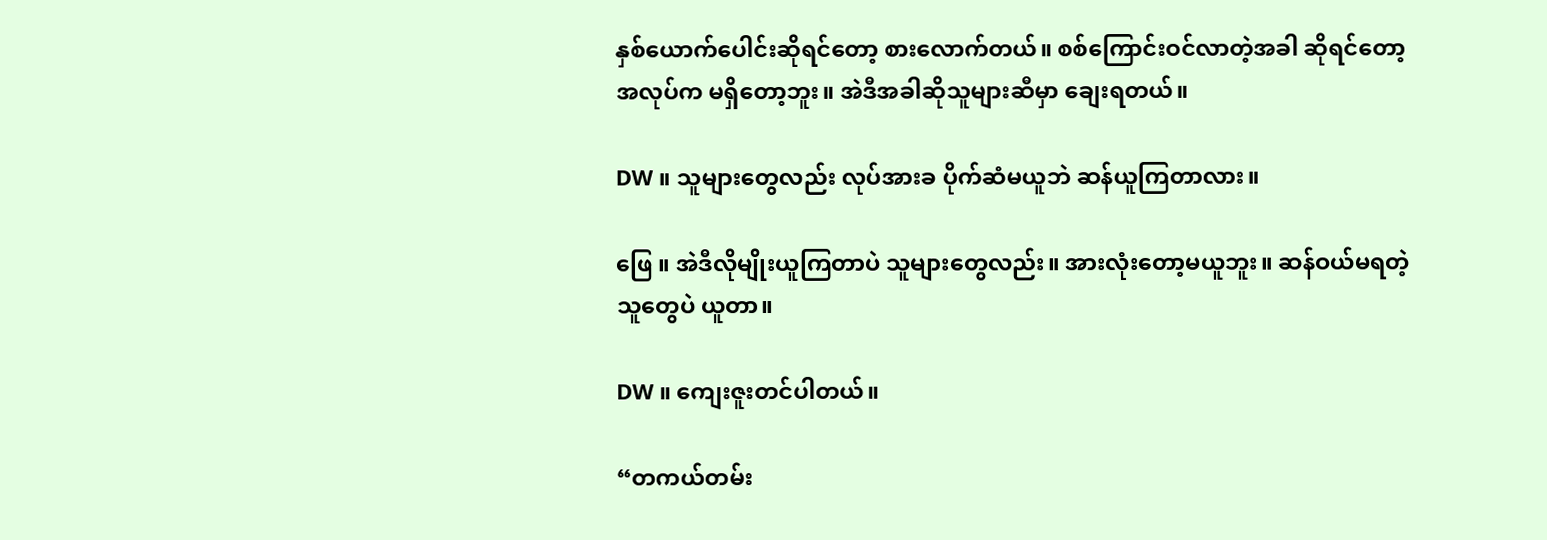နှစ်ယောက်ပေါင်းဆိုရင်တော့ စားလောက်တယ်။ စစ်ကြောင်းဝင်လာတဲ့အခါ ဆိုရင်တော့ အလုပ်က မရှိတော့ဘူး။ အဲဒီအခါဆိုသူများဆီမှာ ချေးရတယ်။

DW ။ သူများတွေလည်း လုပ်အားခ ပိုက်ဆံမယူဘဲ ဆန်ယူကြတာလား။

ဖြေ ။ အဲဒီလိုမျိုးယူကြတာပဲ သူများတွေလည်း။ အားလုံးတော့မယူဘူး။ ဆန်ဝယ်မရတဲ့သူတွေပဲ ယူတာ။

DW ။ ကျေးဇူးတင်ပါတယ်။

“တကယ်တမ်း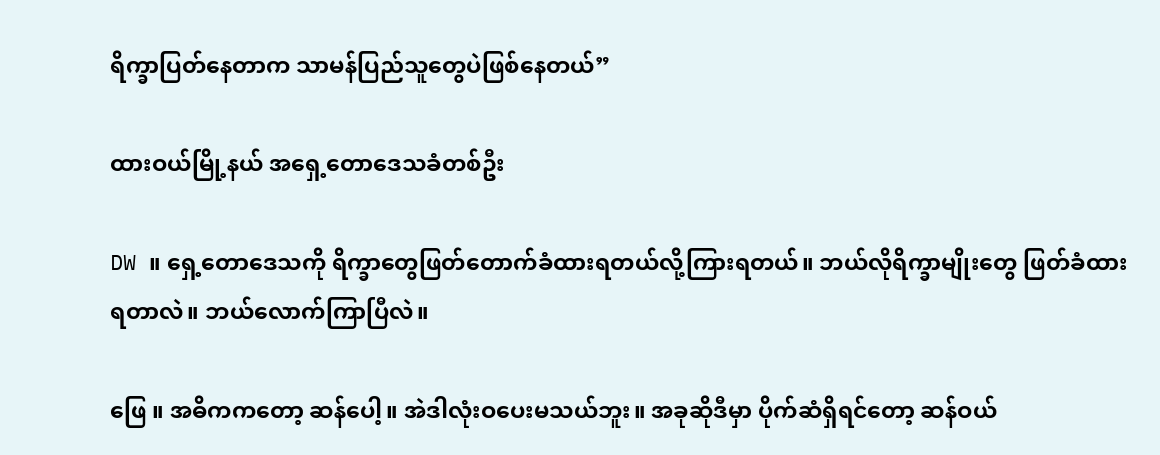ရိက္ခာပြတ်နေတာက သာမန်ပြည်သူတွေပဲဖြစ်နေတယ်”

ထားဝယ်မြို့နယ် အရှေ့တောဒေသခံတစ်ဦး

DW ။ ရှေ့တောဒေသကို ရိက္ခာတွေဖြတ်တောက်ခံထားရတယ်လို့ကြားရတယ်။ ဘယ်လိုရိက္ခာ‌မျိုးတွေ ဖြတ်ခံထားရတာလဲ။ ဘယ်လောက်ကြာပြီလဲ။

ဖြေ ။ အဓိကကတော့ ဆန်ပေါ့။ အဲဒါလုံးဝပေးမသယ်ဘူး။ အခုဆိုဒီမှာ ပိုက်ဆံရှိရင်တော့ ဆန်ဝယ်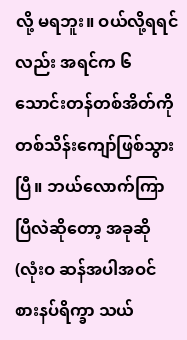လို့ မရဘူး။ ဝယ်လို့ရရင်လည်း အရင်က ၆ သောင်းတန်တစ်အိတ်ကို တစ်သိန်းကျော်ဖြစ်သွားပြီ။ ဘယ်လောက်ကြာပြီလဲဆိုတော့ အခုဆို (လုံးဝ ဆန်အပါအဝင် စားနပ်ရိက္ခာ သယ်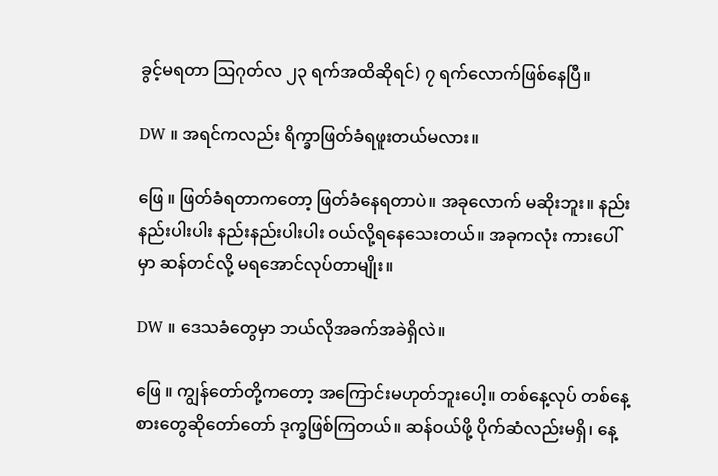ခွင့်မရတာ ဩဂုတ်လ ၂၃ ရက်အထိဆိုရင်) ၇ ရက်လောက်ဖြစ်နေပြီ။

DW ။ အရင်ကလည်း ရိက္ခာဖြတ်ခံရဖူးတယ်မလား။

ဖြေ ။ ဖြတ်ခံရတာကတော့ ဖြတ်ခံနေရတာပဲ။ အခုလောက် မဆိုးဘူး။ နည်းနည်းပါးပါး နည်းနည်းပါးပါး ဝယ်လို့ရနေသေးတယ်။ အခုကလုံး ကားပေါ်မှာ ဆန်တင်လို့ မရအောင်လုပ်တာမျိုး။

DW ။ ဒေသခံတွေမှာ ဘယ်လိုအခက်အခဲရှိလဲ။

ဖြေ ။ ကျွန်တော်တို့ကတော့ အကြောင်းမဟုတ်ဘူးပေါ့။ တစ်နေ့လုပ် တစ်နေ့စားတွေဆိုတော်တော် ဒုက္ခဖြစ်ကြတယ်။ ဆန်ဝယ်ဖို့ ပိုက်ဆံလည်းမရှိ၊ နေ့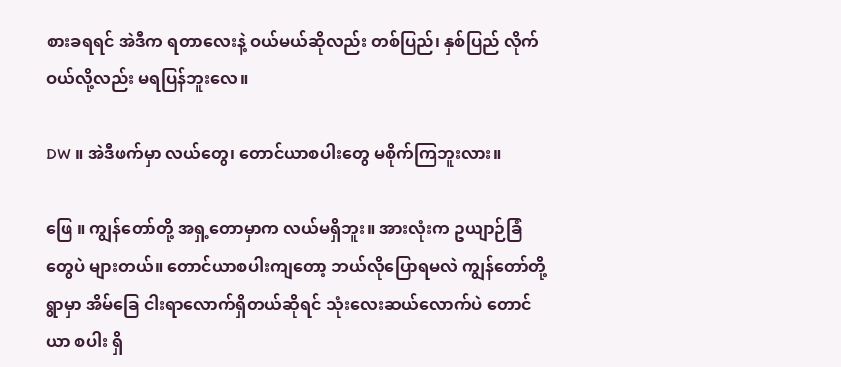စားခရရင် အဲဒီက ရတာလေးနဲ့ ဝယ်မယ်ဆိုလည်း တစ်ပြည်၊ နှစ်ပြည် လိုက်ဝယ်လို့လည်း မရပြန်ဘူးလေ။

DW ။ အဲဒီဖက်မှာ လယ်တွေ၊ တောင်ယာစပါးတွေ မစိုက်ကြဘူးလား။

ဖြေ ။ ကျွန်တော်တို့ အရှ့တောမှာက လယ်မရှိဘူး။ အားလုံးက ဥယျာဉ်ခြံတွေပဲ များတယ်။ တောင်ယာစပါးကျတော့ ဘယ်လိုပြောရမလဲ ကျွန်တော်တို့ရွာမှာ အိမ်ခြေ ငါးရာလောက်ရှိတယ်ဆိုရင် သုံးလေးဆယ်လောက်ပဲ တောင်ယာ စပါး ရှိ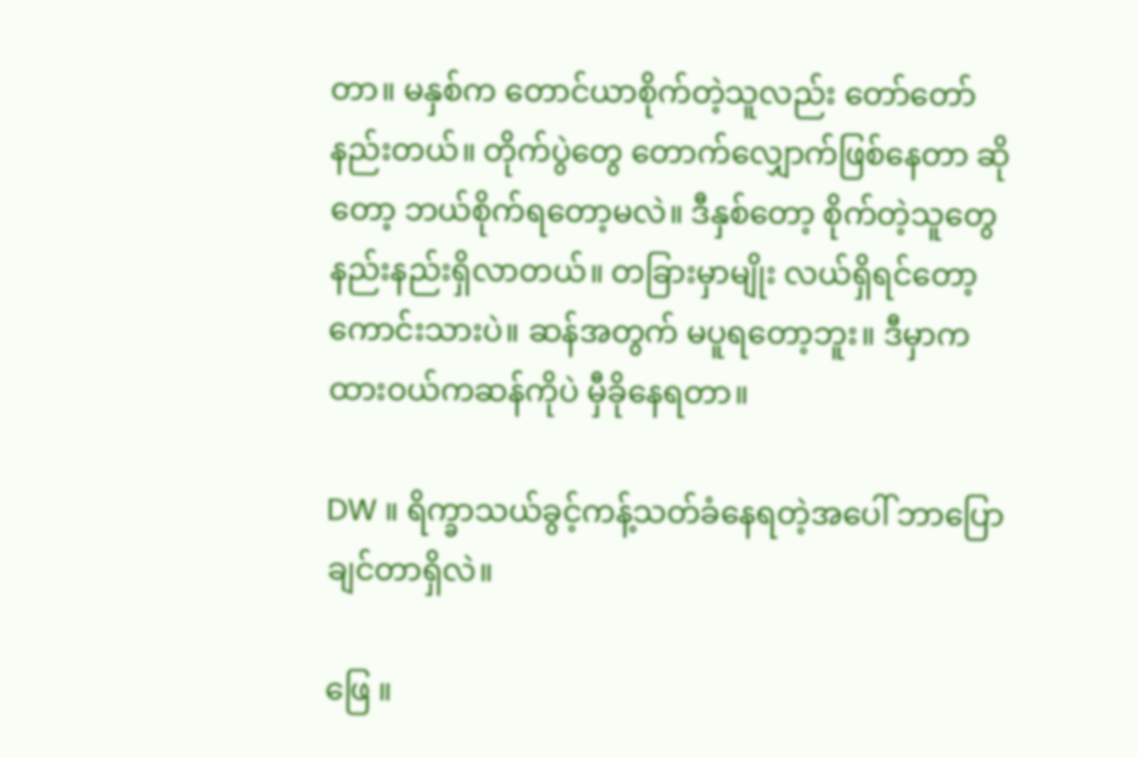တာ။ မနှစ်က တောင်ယာစိုက်တဲ့သူလည်း တော်တော်နည်းတယ်။ တိုက်ပွဲတွေ တောက်လျှောက်ဖြစ်နေတာ ဆိုတော့ ဘယ်စိုက်ရ‌တော့မလဲ။ ဒီနှစ်တော့ စိုက်တဲ့သူတွေ နည်းနည်းရှိလာတယ်။ တခြားမှာမျိုး လယ်ရှိရင်တော့ ကောင်းသားပဲ။ ဆန်အတွက် မပူရတော့ဘူး။ ဒီမှာက ထားဝယ်ကဆန်ကိုပဲ မှီခိုနေရတာ။

DW ။ ရိက္ခာသယ်ခွင့်ကန့်သတ်ခံနေရတဲ့အပေါ် ဘာပြောချင်တာရှိလဲ။

ဖြေ ။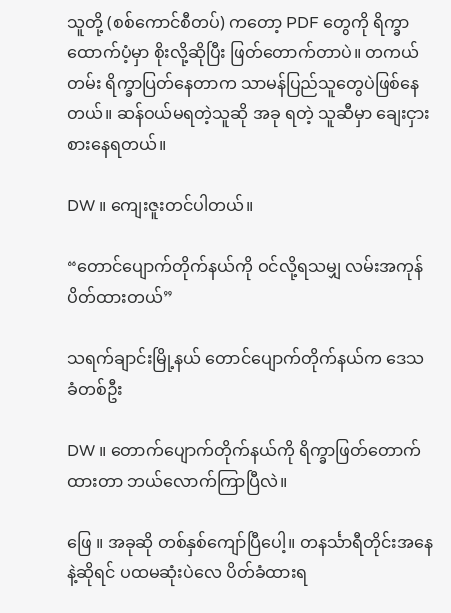သူတို့ (စစ်ကောင်စီတပ်) ကတော့ PDF တွေကို ရိက္ခာထောက်ပံ့မှာ စိုးလို့ဆိုပြီး ဖြတ်တောက်တာပဲ။ တကယ်တမ်း ရိက္ခာပြတ်နေတာက သာမန်ပြည်သူတွေပဲဖြစ်နေတယ်။ ဆန်ဝယ်မရတဲ့သူဆို အခု ရတဲ့ သူဆီမှာ ချေးငှားစားနေရတယ်။

DW ။ ကျေးဇူးတင်ပါတယ်။

“တောင်ပျောက်တိုက်နယ်ကို ဝင်လို့ရသမျှ လမ်းအကုန်ပိတ်ထားတယ်”

သရက်ချာင်းမြို့နယ် တောင်ပျောက်တိုက်နယ်က ဒေသခံတစ်ဦး

DW ။ တောက်ပျောက်တိုက်နယ်ကို ရိက္ခာဖြတ်တောက်ထားတာ ဘယ်လောက်ကြာပြီလဲ။

ဖြေ ။ အခုဆို တစ်နှစ်ကျော်ပြီပေါ့။ တနင်္သာရီတိုင်းအနေနဲ့ဆိုရင် ပထမဆုံးပဲလေ ပိတ်ခံထားရ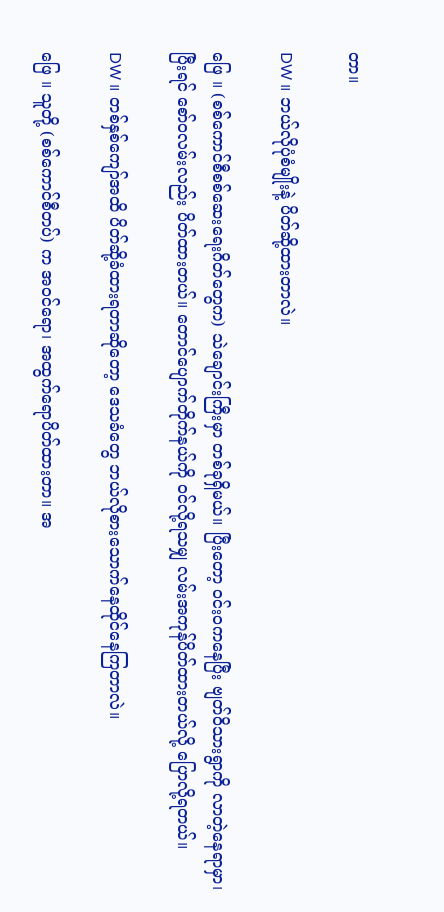တာ။

DW ။ ဘယ်လိုပုံစံမျိုးနဲ့ ပိတ်ဆို့ထားတာလဲ။

ဖြေ ။ (စစ်ကောင်စီစစ်ဆေးရေးဂိတ်တွေက) သဲချောင်းကြီးမှာ တစ်ခုရှိမယ်။ ပြီးတော့ ဝင်းဝကနေပြီး ဗျတ်ဝိသားရွာကို လာတဲ့နေရာမှာ၊ ပြီးရင် စော်ဝလမ်းလည်း ပိတ်ထားတယ်။ တောင်ပျောက်တိုက်နယ်ကို ဝင်လို့ရသမျှ လမ်းအကုန်ပိတ်ထားတယ်လို့ ပြောလို့ရတယ်။

DW ။ တစ်နှစ်ကျော်အထိ ပိတ်ဆို့ခံထားရတာဆိုတော့ ဒေသခံတွေ ဘယ်လိုစားသောက်နေထိုင်နေကြတာလဲ။

ဖြေ ။ သူတို့ (စစ်ကောင်စီတပ်) က အဝင်ရော၊ အထွက်ရောပိတ်ထားတာ။ အ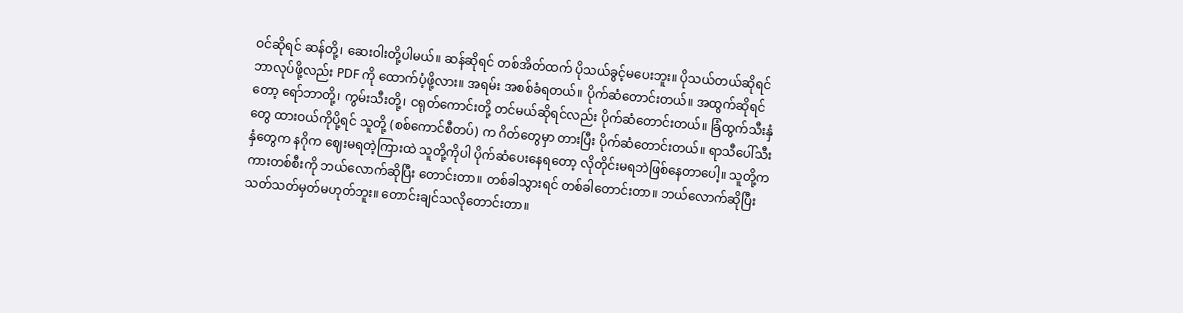ဝင်ဆိုရင် ဆန်တို့၊ ဆေးဝါးတို့ပါမယ်။ ဆန်ဆိုရင် တစ်အိတ်ထက် ပိုသယ်ခွင့်မပေးဘူး။ ပိုသယ်တယ်ဆိုရင် ဘာလုပ်ဖို့လည်း PDF ကို ထောက်ပံ့ဖို့လား။ အရမ်း အစစ်ခံရတယ်။ ပိုက်ဆံတောင်းတယ်။ အထွက်ဆိုရင်တော့ ရော်ဘာတို့၊ ကွမ်းသီးတို့၊ ငရုတ်ကောင်းတို့ တင်မယ်ဆိုရင်လည်း ပိုက်ဆံ‌တောင်းတယ်။ ခြံထွက်သီးနှံတွေ ထားဝယ်ကိုပို့ရင် သူတို့ (စစ်ကောင်စီတပ်) က ဂိတ်တွေမှာ တားပြီး ပိုက်ဆံတောင်းတယ်။ ရာသီပေါ်သီးနှံတွေက နဂိုက ဈေးမရတဲ့ကြားထဲ သူတို့ကိုပါ ပိုက်ဆံပေးနေရတော့ လိုတိုင်းမရဘဲဖြစ်နေတာပေါ့။ သူတို့က ကားတစ်စီးကို ဘယ်လောက်ဆိုပြီး တောင်းတာ။ တစ်ခါသွားရင် တစ်ခါတောင်းတာ။ ဘယ်လောက်ဆိုပြီး သတ်သတ်မှတ်မဟုတ်ဘူး။ တောင်းချင်သလိုတောင်းတာ။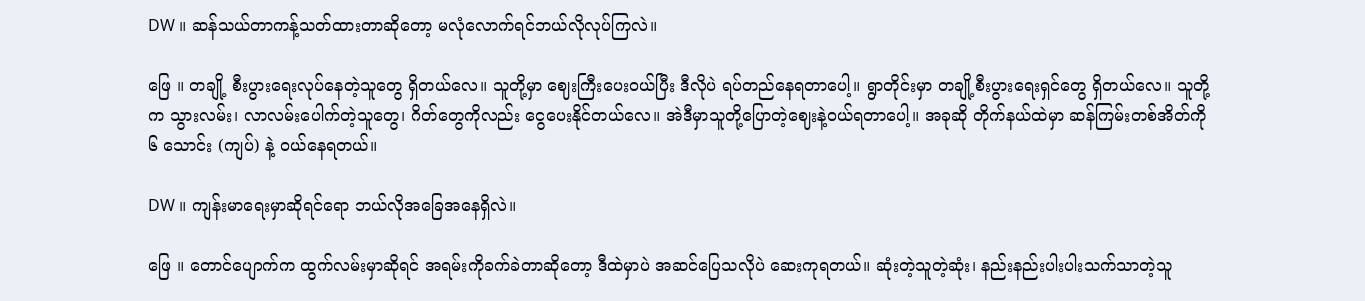DW ။ ဆန်သယ်တာကန့်သတ်ထားတာဆိုတော့ မလုံလောက်ရင်ဘယ်လိုလုပ်ကြလဲ။

ဖြေ ။ တချို့ စီးပွားရေးလုပ်နေတဲ့သူတွေ ရှိတယ်လေ။ သူတို့မှာ ဈေးကြီးပေးဝယ်ပြီး ဒီလိုပဲ ရပ်တည်နေရတာပေါ့။ ရွာတိုင်းမှာ တချို့စီးပွားရေးရှင်တွေ ရှိတယ်လေ။ သူတို့က သွားလမ်း၊ လာလမ်းပေါက်တဲ့သူတွေ၊ ဂိတ်တွေကိုလည်း ငွေပေးနိုင်တယ်လေ။ အဲဒီမှာသူတို့ပြောတဲ့ဈေးနဲ့ဝယ်ရတာပေါ့။ အခုဆို တိုက်နယ်ထဲမှာ ဆန်ကြမ်းတစ်အိတ်ကို ၆ သောင်း (ကျပ်) နဲ့ ဝယ်နေရတယ်။

DW ။ ကျန်းမာရေးမှာဆိုရင်ရော ဘယ်လိုအခြေအနေရှိလဲ။

ဖြေ ။ တောင်ပျောက်က ထွက်လမ်းမှာဆိုရင် အရမ်းကိုခက်ခဲတာဆိုတော့ ဒီထဲမှာပဲ အဆင်ပြေသလိုပဲ ဆေးကုရတယ်။ ဆုံးတဲ့သူတဲ့ဆုံး၊ နည်းနည်းပါးပါးသက်သာတဲ့သူ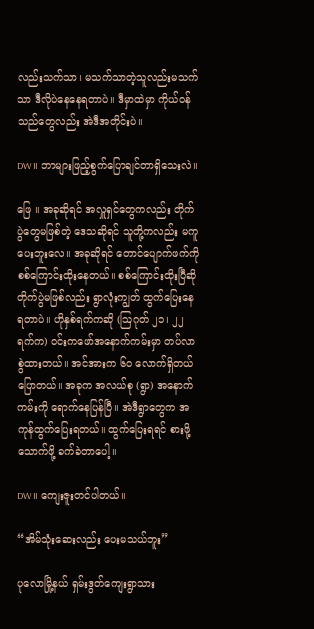လည်းသက်သာ၊ မသက်သာတဲ့သူလည်းမသက်သာ ဒီလိုပဲနေနေရတာပဲ။ ဒီမှာထဲမှာ ကိုယ်ဝန်သည်တွေလည်း အဲဒီအတိုင်းပဲ။

DW ။ ဘာများဖြည့်စွက်ပြောချင်တာရှိသေးလဲ။

ဖြေ ။ အခုဆိုရင် အလှူရှင်တွေကလည်း တိုက်ပွဲတွေမဖြစ်တဲ့ ဒေသဆိုရင် သူတို့ကလည်း မကူပေးဘူးလေ။ အခုဆိုရင် တောင်ပျောက်ဖက်ကို စစ်ကြောင်းထိုးနေတယ်။ စစ်ကြောင်းထိုးပြီဆို တိုက်ပွဲမဖြစ်လည်း ရွာလုံးကျွတ် ထွက်ပြေးနေရတာပဲ။ ဟိုနှစ်ရက်ကဆို (ဩဂုတ် ၂၁၊ ၂၂ ရက်က) ဝင်းကဖော်အနောက်ကမ်းမှာ တပ်လာစွဲထားတယ်။ အင်အားက ၆၀ လောက်ရှိတယ်ပြောတယ်။ အခုက အလယ်စု (ရွာ) အနောက်ကမ်းကို ရောက်နေပြန်ပြီ။ အဲဒီရွာတွေက အကုန်ထွက်ပြေးရတယ်။ ထွက်ပြေးရရင် စားဖို့သောက်ဖို့ ခက်ခဲတာပေါ့။

DW ။ ကျေးဇူးတင်ပါတယ်။

“အိမ်သုံးဆေးလည်း ပေးမသယ်ဘူး”

ပုလောမြို့နယ် ရှမ်းဒွတ်ကျေးရွာသား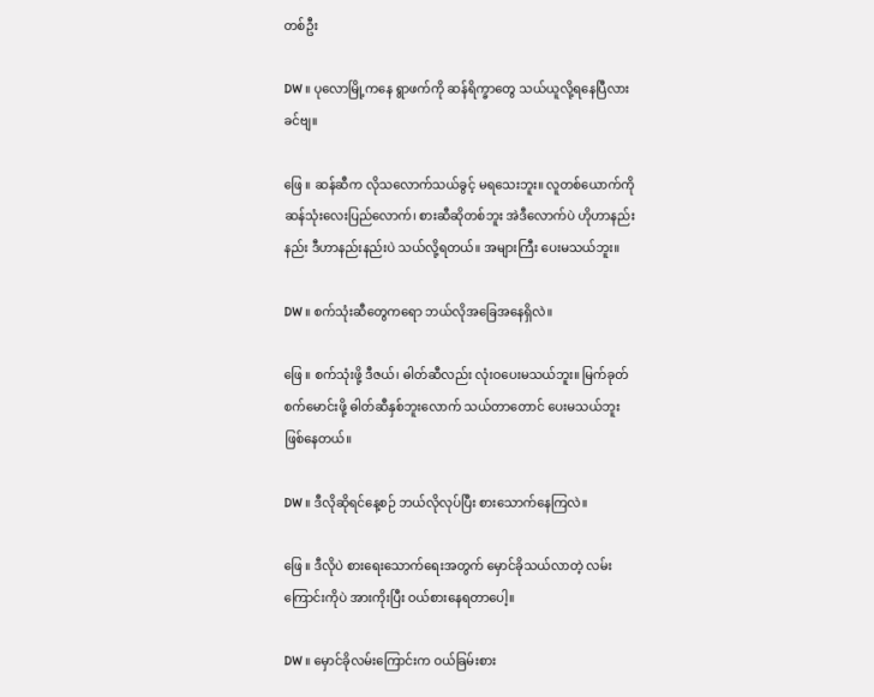တစ်ဦး

DW ။ ပုလောမြို့ကနေ ရွာဖက်ကို ဆန်ရိက္ခာတွေ သယ်ယူလို့ရနေပြီလားခင်ဗျ။

ဖြေ ။ ဆန်ဆီက လိုသလောက်သယ်ခွင့် မရသေးဘူး။ လူတစ်ယောက်ကို ဆန်သုံးလေးပြည်လောက်၊ စားဆီဆိုတစ်ဘူး အဲဒီလောက်ပဲ ဟိုဟာနည်းနည်း ဒီဟာနည်းနည်းပဲ သယ်လို့ရတယ်။ အများကြီး ပေးမသယ်ဘူး။

DW ။ စက်သုံးဆီတွေကရော ဘယ်လိုအခြေအနေရှိလဲ။

ဖြေ ။ စက်သုံးဖို့ ဒီဇယ်၊ ဓါတ်ဆီလည်း လုံးဝပေးမသယ်ဘူး။ မြက်ခုတ်စက်မောင်းဖို့ ဓါတ်ဆီနှစ်ဘူးလောက် သယ်တာတောင် ပေးမသယ်ဘူးဖြစ်နေတယ်။

DW ။ ဒီလိုဆိုရင်နေ့စဉ် ဘယ်လိုလုပ်ပြီး စားသောက်နေကြလဲ။

ဖြေ ။ ဒီလိုပဲ စားရေးသောက်ရေးအတွက် မှောင်ခိုသယ်လာတဲ့ လမ်းကြောင်းကိုပဲ အားကိုးပြီး ဝယ်စားနေရတာပေါ့။

DW ။ မှောင်ခိုလမ်းကြောင်းက ဝယ်ခြမ်းစား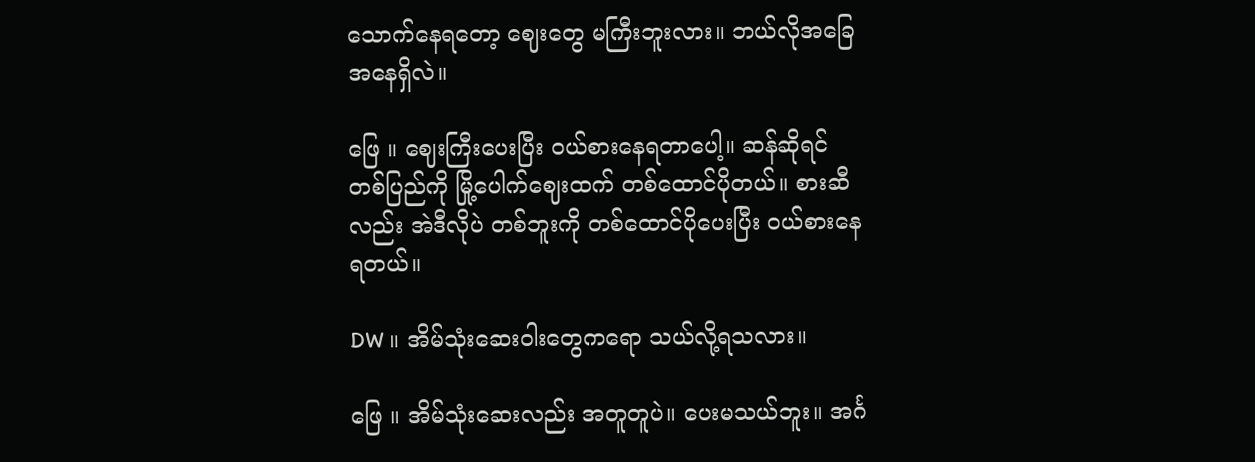သောက်နေရတော့ ဈေးတွေ မကြီးဘူးလား။ ဘယ်လိုအခြေအနေရှိလဲ။

ဖြေ ။ ဈေးကြီးပေးပြီး ဝယ်စားနေရတာပေါ့။ ဆန်ဆိုရင် တစ်ပြည်ကို မြို့ပေါက်ဈေးထက် တစ်ထောင်ပိုတယ်။ စားဆီလည်း အဲဒီလိုပဲ တစ်ဘူးကို တစ်ထောင်ပိုပေးပြီး ဝယ်စားနေရတယ်။

DW ။ အိမ်သုံးဆေးဝါးတွေကရော သယ်လို့ရသလား။

ဖြေ ။ အိမ်သုံးဆေးလည်း အတူတူပဲ။ ပေးမသယ်ဘူး။ အင်္ဂ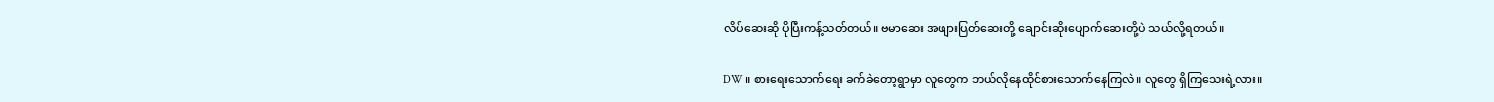လိပ်ဆေးဆို ပိုပြီးကန့်သတ်တယ်။ ဗမာဆေး အဖျားပြတ်ဆေးတို့ ချောင်းဆိုးပျောက်ဆေးတို့ပဲ သယ်လို့ရတယ်။

DW ။ စားရေးသောက်ရေး ခက်ခဲတော့ရွာမှာ လူတွေက ဘယ်လိုနေထိုင်စားသောက်နေကြလဲ။ လူတွေ ရှိကြသေးရဲ့လား။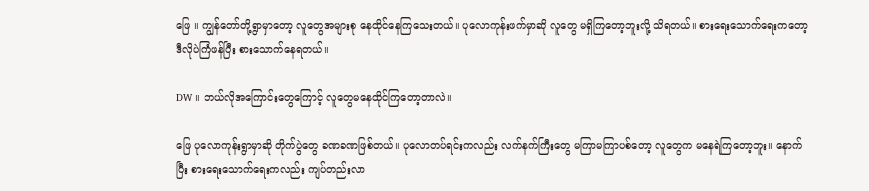ဖြေ ။ ကျွန်တော်တို့ရွာမှာတော့ လူတွေအများစု နေထိုင်နေကြသေးတယ်။ ပုလောကုန်းဖက်မှာဆို လူတွေ မရှိကြတော့ဘူးလို့ သိရတယ်။ စားရေးသောက်ရေးကတော့ ဒီလိုပဲကြံဖန်ပြီး စားသောက်နေရတယ်။

DW ။ ဘယ်လိုအကြောင်းတွေကြောင့် လူတွေမနေထိုင်ကြတော့တာလဲ။

ဖြေ ပုလောကုန်းရွာမှာဆို တိုက်ပွဲတွေ ခဏခဏဖြစ်တယ်။ ပုလောတပ်ရင်းကလည်း လက်နက်ကြီးတွေ မကြာမကြာပစ်တော့ လူတွေက မနေရဲကြတော့ဘူး။ နောက်ပြီး စားရေးသောက်ရေးကလည်း ကျပ်တည်းလာ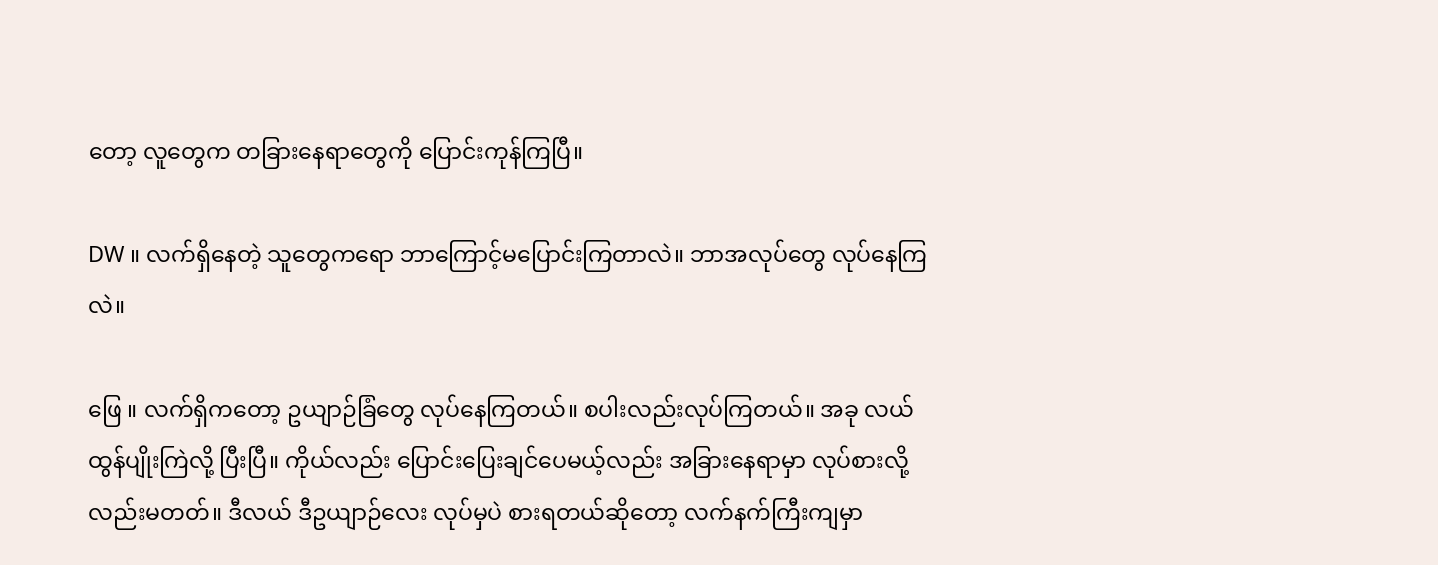တော့ လူတွေက တခြားနေရာတွေကို ပြောင်းကုန်ကြပြီ။

DW ။ လက်ရှိနေတဲ့ သူတွေကရော ဘာကြောင့်မပြောင်းကြတာလဲ။ ဘာအလုပ်တွေ လုပ်နေကြလဲ။

ဖြေ ။ လက်ရှိကတော့ ဥယျာဉ်ခြံတွေ လုပ်နေကြတယ်။ စပါးလည်းလုပ်ကြတယ်။ အခု လယ်ထွန်ပျိုးကြဲလို့ ပြီးပြီ။ ကိုယ်လည်း ပြောင်းပြေးချင်ပေမယ့်လည်း အခြားနေရာမှာ လုပ်စားလို့လည်းမတတ်။ ဒီလယ် ဒီဥယျာဉ်လေး လုပ်မှပဲ စားရတယ်ဆိုတော့ လက်နက်ကြီးကျမှာ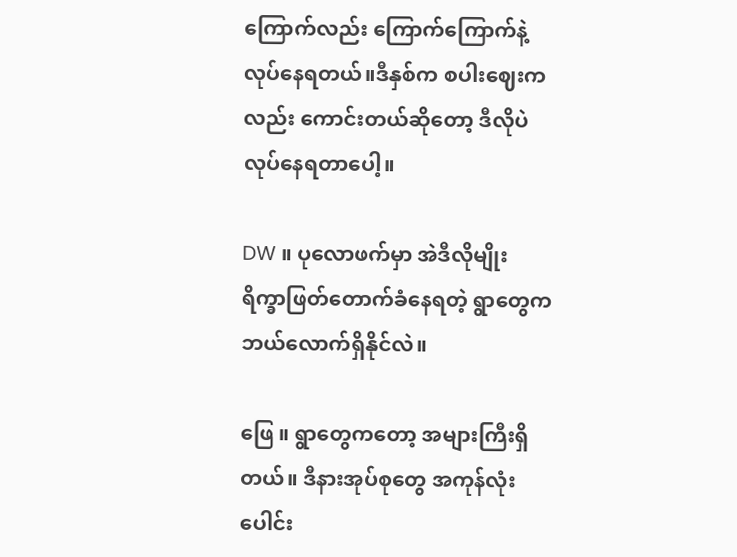ကြောက်လည်း ကြောက်ကြောက်နဲ့ လုပ်နေရတယ်။ဒီနှစ်က စပါးဈေးကလည်း ကောင်းတယ်ဆိုတော့ ဒီလိုပဲလုပ်နေရတာပေါ့။

DW ။ ပုလောဖက်မှာ အဲဒီလိုမျိုး ရိက္ခာဖြတ်တောက်ခံနေရတဲ့ ရွာတွေက ဘယ်လောက်ရှိနိုင်လဲ။

ဖြေ ။ ရွာတွေကတော့ အများကြီးရှိတယ်။ ဒီနားအုပ်စုတွေ အကုန်လုံးပေါင်း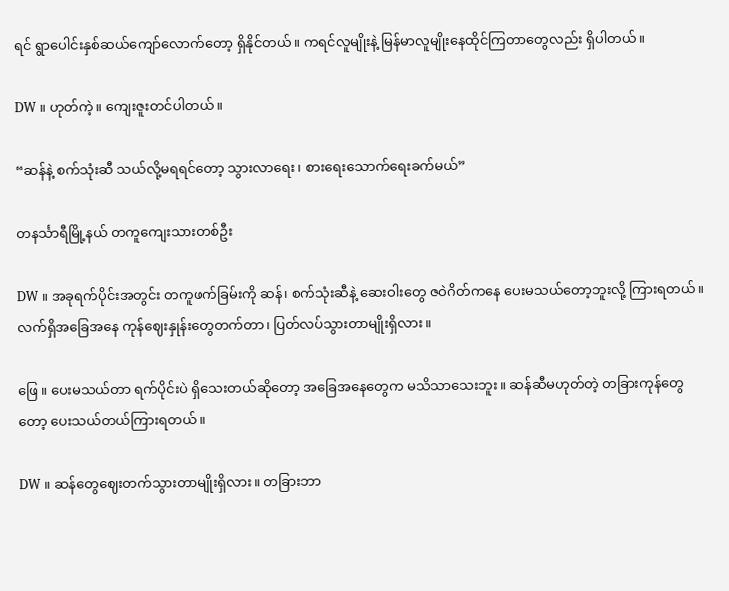ရင် ရွာပေါင်းနှစ်ဆယ်ကျော်လောက်တော့ ရှိနိုင်တယ်။ ကရင်လူမျိုးနဲ့ မြန်မာလူမျိုးနေထိုင်ကြတာတွေလည်း ရှိပါတယ်။

DW ။ ဟုတ်ကဲ့။ ကျေးဇူးတင်ပါတယ်။

“ဆန်နဲ့ စက်သုံးဆီ သယ်လို့မရရင်တော့ သွားလာရေး၊ စားရေးသောက်ရေးခက်မယ်”

တနင်္သာရီမြို့နယ် တကူကျေးသားတစ်ဦး

DW ။ အခုရက်ပိုင်းအတွင်း တကူဖက်ခြမ်းကို ဆန်၊ စက်သုံးဆီနဲ့ ဆေးဝါးတွေ ဇဝဲဂိတ်ကနေ ပေးမသယ်တော့ဘူးလို့ ကြားရတယ်။ လက်ရှိအခြေအနေ ကုန်ဈေးနှုန်းတွေတက်တာ၊ ပြတ်လပ်သွားတာမျိုးရှိလား။

ဖြေ ။ ပေးမသယ်တာ ရက်ပိုင်းပဲ ရှိသေးတယ်ဆိုတော့ အခြေအနေတွေက မသိသာသေးဘူး။ ဆန်ဆီမဟုတ်တဲ့ တခြားကုန်တွေတော့ ပေးသယ်တယ်ကြားရတယ်။

DW ။ ဆန်တွေဈေးတက်သွားတာမျိုးရှိလား။ တခြားဘာ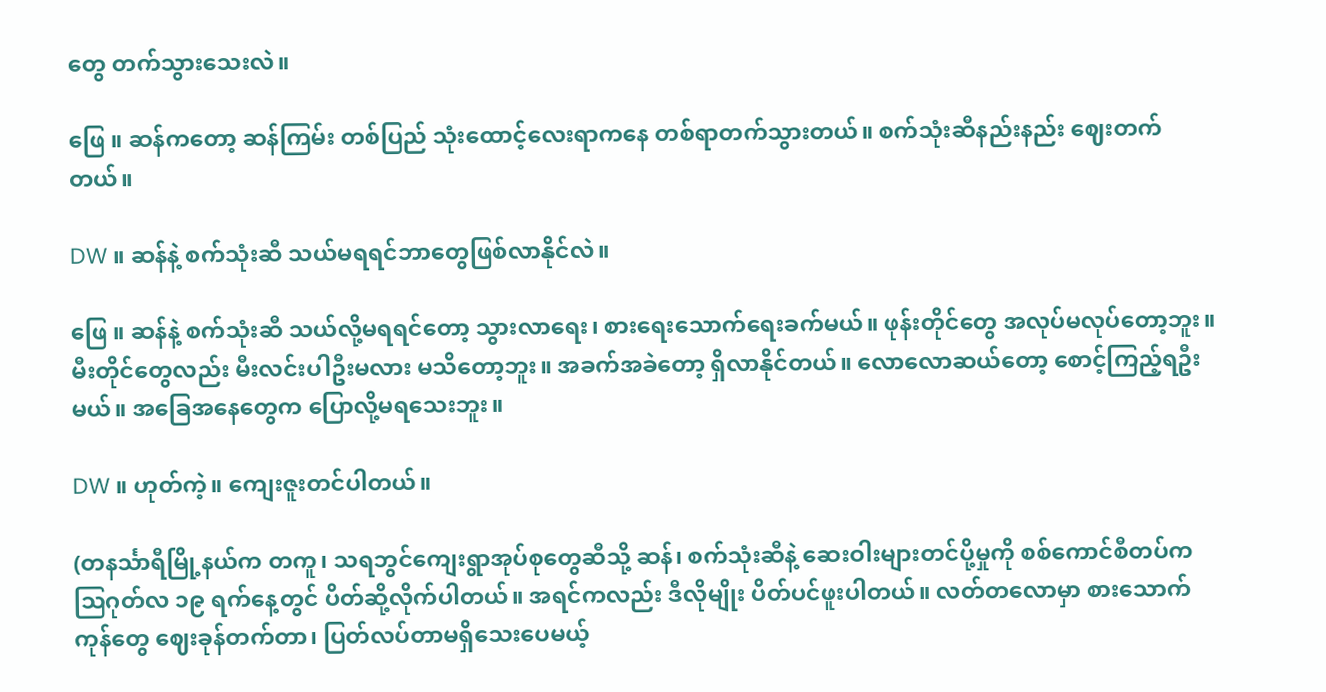တွေ တက်သွားသေးလဲ။

ဖြေ ။ ဆန်ကတော့ ဆန်ကြမ်း တစ်ပြည် သုံးထောင့်လေးရာကနေ တစ်ရာတက်သွားတယ်။ စက်သုံးဆီနည်းနည်း ဈေးတက်တယ်။

DW ။ ဆန်နဲ့ စက်သုံးဆီ သယ်မရရင်ဘာတွေဖြစ်လာနိုင်လဲ။

ဖြေ ။ ဆန်နဲ့ စက်သုံးဆီ သယ်လို့မရရင်တော့ သွားလာရေး၊ စားရေးသောက်ရေးခက်မယ်။ ဖုန်းတိုင်တွေ အလုပ်မလုပ်တော့ဘူး။ မီးတိုင်တွေလည်း မီးလင်းပါဦးမလား မသိတော့ဘူး။ အခက်အခဲတော့ ရှိလာနိုင်တယ်။ လောလောဆယ်တော့ စောင့်ကြည့်ရဦးမယ်။ အခြေအနေတွေက ပြောလို့မရသေးဘူး။

DW ။ ဟုတ်ကဲ့။ ကျေးဇူးတင်ပါတယ်။

(တနင်္သာရီမြို့နယ်က တကူ၊ သရဘွင်ကျေးရွာအုပ်စုတွေဆီသို့ ဆန်၊ စက်သုံးဆီနဲ့ ဆေးဝါးများတင်ပို့မှုကို စစ်ကောင်စီတပ်က ဩဂုတ်လ ၁၉ ရက်နေ့တွင် ပိတ်ဆို့လိုက်ပါတယ်။ အရင်ကလည်း ဒီလိုမျိုး ပိတ်ပင်ဖူးပါတယ်။ လတ်တလောမှာ စားသောက်ကုန်တွေ ဈေးခုန်တက်တာ၊ ပြတ်လပ်တာမရှိသေးပေမယ့်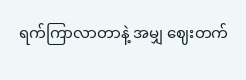ရက်ကြာလာတာနဲ့ အမျှ ဈေးတက်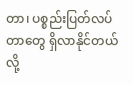တာ၊ ပစ္စည်းပြတ်လပ်တာတွေ ရှိလာနိုင်တယ်လို့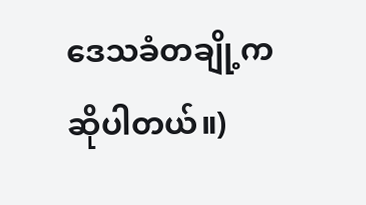ဒေသခံတချို့က ဆိုပါတယ်။)